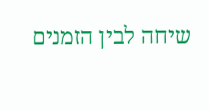שיחה לבין הזמנים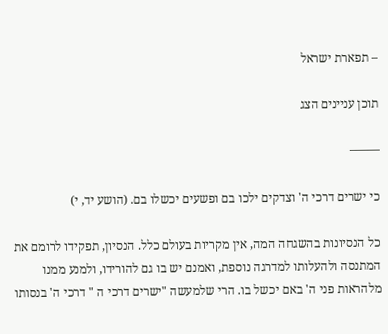– תפארת ישראל

תוכן עניינים הצג

——–

כי ישרים דרכי ה' וצדקים ילכו בם ופשעים יכשלו בם. (הושע יד, י)

כל הנסיונות בהשגחה המה, אין מקריות בעולם כלל. הנסיון, תפקידו לרומם את המתנסה ולהעלותו למדרגה נוספת, ואמנם יש בו גם להורידו, ולמנע ממנו מלהראות פני ה' באם יכשל בו. הרי שלמעשה "ישרים דרכי ה " דרכי ה' בנסותו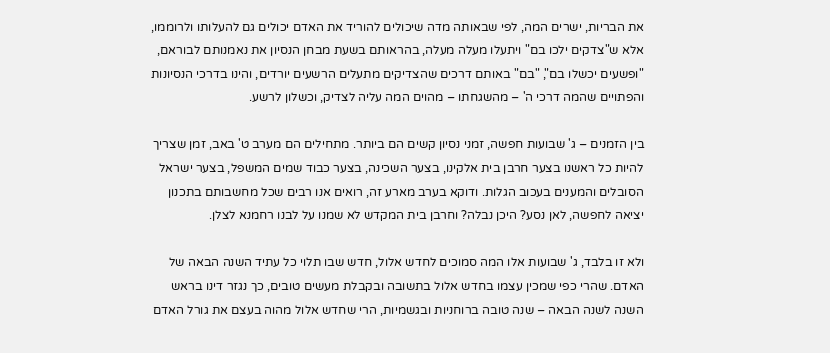את הבריות, ישרים המה, לפי שבאותה מדה שיכולים להוריד את האדם יכולים גם להעלותו ולרוממו, אלא ש"צדקים ילכו בם" ויתעלו מעלה מעלה, בהראותם בשעת מבחן הנסיון את נאמנותם לבוראם, "ופשעים יכשלו בם", "בם" באותם דרכים שהצדיקים מתעלים הרשעים יורדים, והינו בדרכי הנסיונות והפתויים שהמה דרכי ה' – מהשגחתו – מהוים המה עליה לצדיק, וכשלון לרשע.

בין הזמנים – ג' שבועות חפשה, זמני נסיון קשים הם ביותר. מתחילים הם מערב ט' באב, זמן שצריך להיות כל ראשנו בצער חרבן בית אלקינו, בצער השכינה, בצער כבוד שמים המשפל, בצער ישראל הסובלים והמענים בעכוב הגלות. ודוקא בערב מארע זה, רואים אנו רבים שכל מחשבותם בתכנון יציאה לחפשה, לאן נסע? היכן נבלה? וחרבן בית המקדש לא שמנו על לבנו רחמנא לצלן.

ולא זו בלבד, ג' שבועות אלו המה סמוכים לחדש אלול, חדש שבו תלוי כל עתיד השנה הבאה של האדם. שהרי כפי שמכין עצמו בחדש אלול בתשובה ובקבלת מעשים טובים, כך נגזר דינו בראש השנה לשנה הבאה – שנה טובה ברוחניות ובגשמיות, הרי שחדש אלול מהוה בעצם את גורל האדם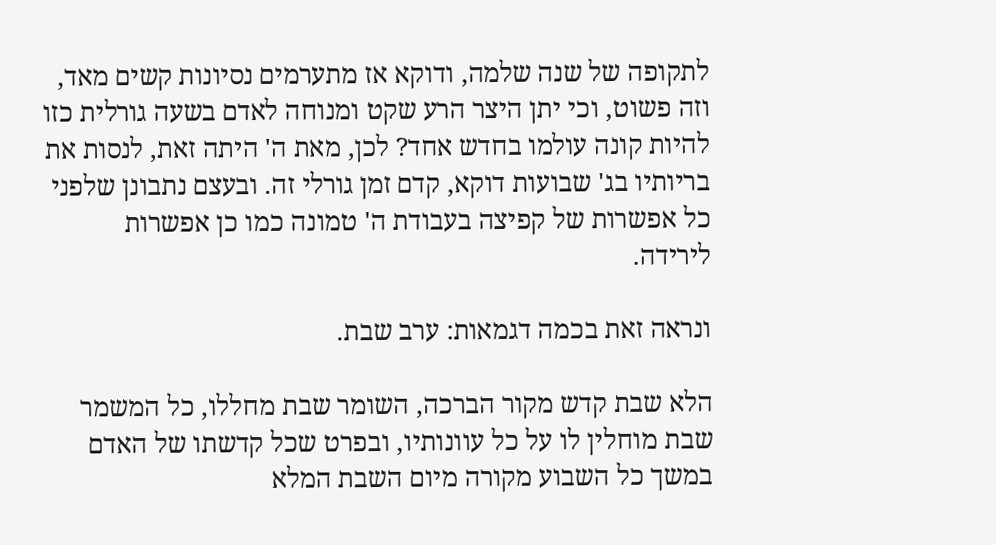לתקופה של שנה שלמה, ודוקא אז מתערמים נסיונות קשים מאד, וזה פשוט, וכי יתן היצר הרע שקט ומנוחה לאדם בשעה גורלית כזו להיות קונה עולמו בחדש אחד? לכן, מאת ה' היתה זאת, לנסות את בריותיו בג' שבועות דוקא, קדם זמן גורלי זה. ובעצם נתבונן שלפני כל אפשרות של קפיצה בעבודת ה' טמונה כמו כן אפשרות לירידה.

ונראה זאת בכמה דגמאות: ערב שבת.

הלא שבת קדש מקור הברכה, השומר שבת מחללו, כל המשמר שבת מוחלין לו על כל עוונותיו, ובפרט שכל קדשתו של האדם במשך כל השבוע מקורה מיום השבת המלא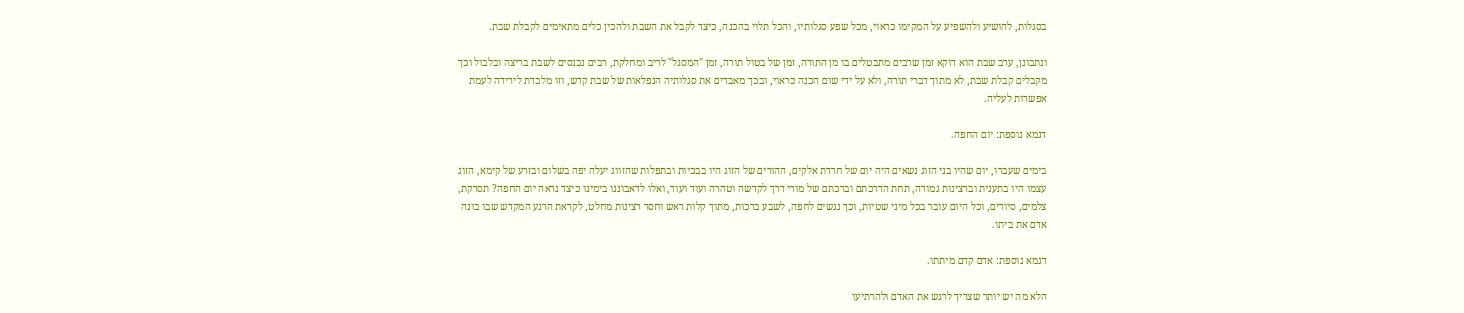בסגלות, להושיע ולהשפיע על המקימו כראוי, מכל שפע סגלותיו, והכל תלוי בהכנה, כיצד לקבל את השבת ולהכין כלים מתאימים לקבלת שבת.

ונתבונן, ערב שבת הוא דוקא זמן שרבים מתבטלים בו מן התורה, זמן של בטול תורה, זמן "המסגל" לריב ומחלקת, רבים נכנסים לשבת בריצה ובלבול וכך מקבלים קבלת שבת, לא מתוך דברי תורה, ולא על ידי שום הכנה כראוי, ובכך מאבדים את סגלותיה הנפלאות של שבת קדש, וזו מלכדת לירידה לעמת אפשרות לעליה.

דגמא נוספת: יום החפה.

בימים שעברו, יום שהיו בני הזוג נשאים היה יום של חרדת אלקים, ההורים של הזוג היו בבכיות ובתפלות שהזווג יעלה יפה בשלום ובזרע של קימא, הזוג עצמו היו בתענית וברצינות גמורה, תחת הדרכתם וברכתם של מורי דרך לקדשה וטהרה ועוד ועוד, ואלו לדאבוננו בימינו כיצד נראה יום החפה? תסרקת, צלמים, סיורים, וכל היום עובר בכל מיני שטיות, וכך נגשים לחפה, לשבע ברכות, מתוך קלות ראש וחסר רצינות מחלט, לקראת הרגע המקדש שבו בונה אדם את ביתו.

דגמא נוספת: אדם קדם מיתתו.

הלא מה יש יותר שצריך לרגש את האדם ולהרתיעו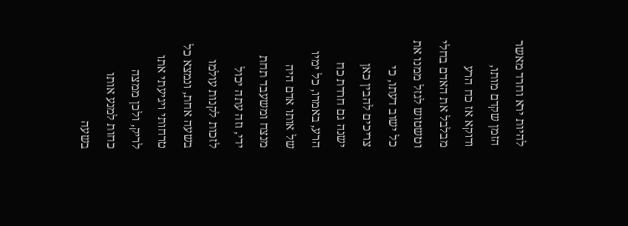להיות ירא וחרד מאשר הזמן שקדם מותו, ודוקא אז כח הרע מבלבל את האדם בחלי וטשטוש לגזל ממנו את כל ישוב דעתו, כי צריכים להבין כאן ישנה גם חרדת כח הרע, באמרו, כל ימיו של אותו אדם היה מנצח ומשעבד תחת ידי, וזה עתה יכול לזכות לקנות עולמו בשעה אחת, ונמצא כל טרחותי ויגיעתי אתו לריק, ולכן ממצה כחות למנע אותו בשעה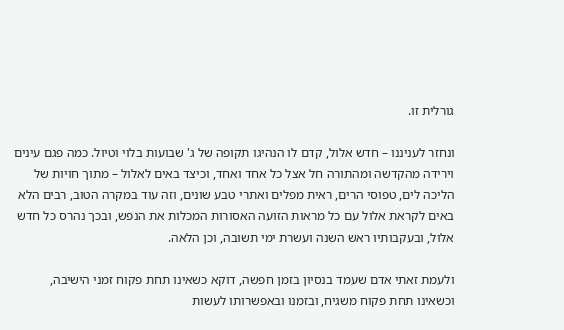גורלית זו.

ונחזר לעניננו – חדש אלול, קדם לו הנהיגו תקופה של ג' שבועות בלוי וטיול. כמה פגם עינים וירידה מהקדשה ומהתורה חל אצל כל אחד ואחד, וכיצד באים לאלול – מתוך חויות של הליכה לים, טפוסי הרים, ראית מפלים ואתרי טבע שונים, וזה עוד במקרה הטוב, רבים הלא באים לקראת אלול עם כל מראות הזועה האסורות המכלות את הנפש, ובכך נהרס כל חדש אלול, ובעקבותיו ראש השנה ועשרת ימי תשובה, וכן הלאה.

ולעמת זאתי אדם שעמד בנסיון בזמן חפשה, דוקא כשאינו תחת פקוח זמני הישיבה, וכשאינו תחת פקוח משגיח, ובזמנו ובאפשרותו לעשות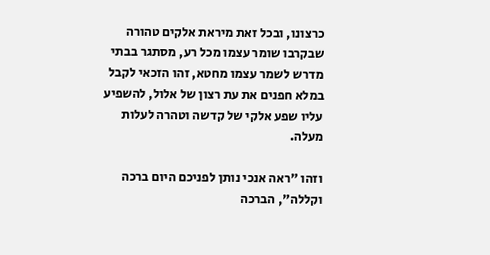כרצונו, ובכל זאת מיראת אלקים טהורה שבקרבו שומר עצמו מכל רע, מסתגר בבתי מדרש לשמר עצמו מחטא, זהו הזכאי לקבל במלא חפנים את עת רצון של אלול, להשפיע עליו שפע אלקי של קדשה וטהרה לעלות מעלה.

וזהו "ראה אנכי נותן לפניכם היום ברכה וקללה", הברכה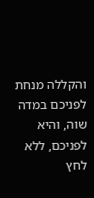והקללה מנחת לפניכם במדה שוה, והיא לפניכם, ללא לחץ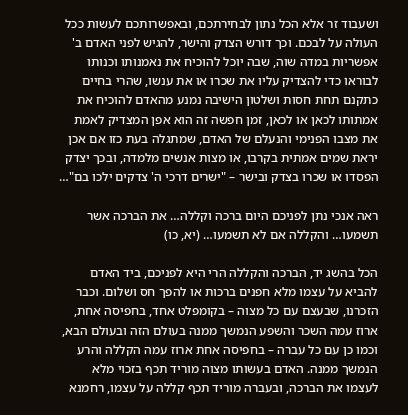ושעבוד זר אלא הכל נתון לבחירתכם, ובאפשרותכם לעשות ככל העולה על לבכם. וכך דורש הצדק והישר, להגיש לפני האדם ב' אפשריות במדה שוה, שבה יוכל להוכיח את נאמנותו וכנותו לבוראו כדי להצדיק עליו את שכרו או את ענשו, שהרי בחיים כתקנם תחת חסות ושלטון הישיבה נמנע מהאדם להוכיח את אמתותו לכאן או לכאן, זמן חפשה זה הוא אפן המצדיק לאמת את מצבו הפנימי והנעלם של האדם, שמתגלה בעת כזו אם אכן יראת שמים אמתית בקרבו, או מצות אנשים מלמדה, ובכך יצדק הפסדו או שכרו בצדק ובישר – "ישרים דרכי ה' צדקים ילכו בם"…

ראה אנכי נתן לפניכם היום ברכה וקללה… את הברכה אשר תשמעו… והקללה אם לא תשמעו… (יא, כו)

הכל בהשג יד, הברכה והקללה הרי היא לפניכם, ביד האדם להביא על עצמו מלא חפנים ברכות או להפך חס ושלום. וכבר הזכרנו, שבעצם עם כל מצוה – בקומפלט אחד, בחפיסה אחת, ארוז עמה השכר והשפע הנמשך ממנה בעולם הזה ובעולם הבא, וכמו כן עם כל עברה – בחפיסה אחת ארוז עמה הקללה והרע הנמשך ממנה. האדם בעשותו מצוה מוריד תכף בזכוי מלא לעצמו את הברכה, ובעברה מוריד תכף קללה על עצמו, רחמנא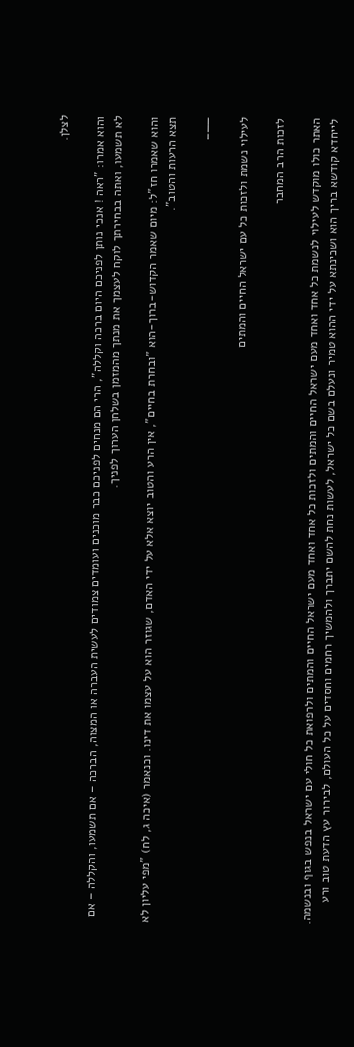לצלן.

והוא אמרו: "ראה ! אנכי נותן לפניכם היום ברכה וקללה", הרי הם מנחים לפניכם כבר מוכנים ועומדים צמודים לעשית העברה או המצוה, הברכה – אם תשמעו, והקללה – אם לא תשמעו, ואתה בבחירתך לוקח לעצמך את מנתך מהמזמן בשלחן הערוך לפניך.

והוא שאמרו חז"ל: מיום שאמר הקדוש-ברוך-הוא "ובחרת בחיים", אין הרע והטוב יוצא אלא על ידי האדם, שגוזר הוא על עצמו את דינו. וכנאמר (איכה ג, לח) "מפי עליון לא תצא הרעות והטוב".

——–

לעילוי נשמת ולזכות כל עם ישראל החיים והמתים

לזכות הרב המחבר

האתר כולו מוקדש לעילוי לנשמת כל אחד ואחד מעם ישראל החיים והמתים ולזכות כל אחד ואחד מעם ישראל החיים והמתים ולרפואת כל חולי עם ישראל בנפש בגוף ובנשמה. לייחדא קודשא בריך הוא ושכינתא על ידי ההוא טמיר ונעלם בשם כל ישראל, לעשות נחת להשם יתברך ולהמשיך רחמים וחסדים על כל העולם, לבירור עץ הדעת טוב ורע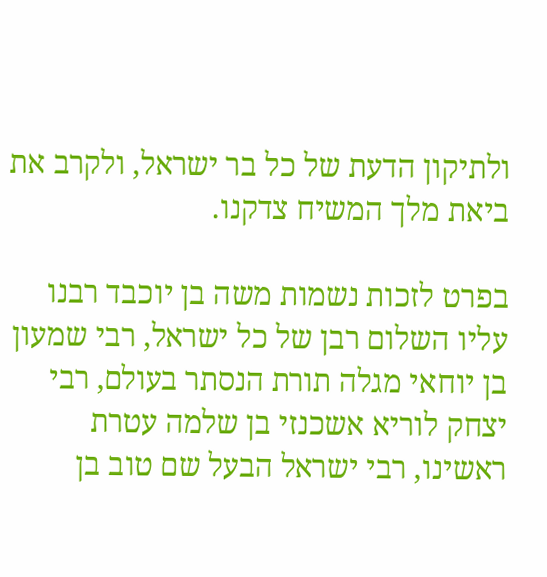ולתיקון הדעת של כל בר ישראל, ולקרב את ביאת מלך המשיח צדקנו.

בפרט לזכות נשמות משה בן יוכבד רבנו עליו השלום רבן של כל ישראל, רבי שמעון בן יוחאי מגלה תורת הנסתר בעולם, רבי יצחק לוריא אשכנזי בן שלמה עטרת ראשינו, רבי ישראל הבעל שם טוב בן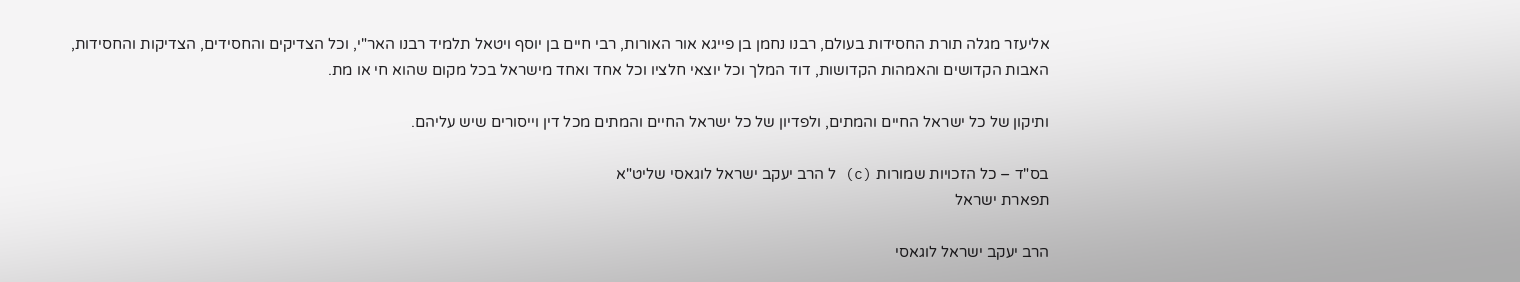אליעזר מגלה תורת החסידות בעולם, רבנו נחמן בן פייגא אור האורות, רבי חיים בן יוסף ויטאל תלמיד רבנו האר"י, וכל הצדיקים והחסידים, הצדיקות והחסידות, האבות הקדושים והאמהות הקדושות, דוד המלך וכל יוצאי חלציו וכל אחד ואחד מישראל בכל מקום שהוא חי או מת.

ותיקון של כל ישראל החיים והמתים, ולפדיון של כל ישראל החיים והמתים מכל דין וייסורים שיש עליהם.

בס"ד – כל הזכויות שמורות (c) ל הרב יעקב ישראל לוגאסי שליט"א
תפארת ישראל

הרב יעקב ישראל לוגאסי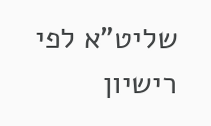שליט"א לפי רישיון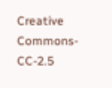Creative Commons-CC-2.5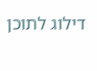דילוג לתוכן